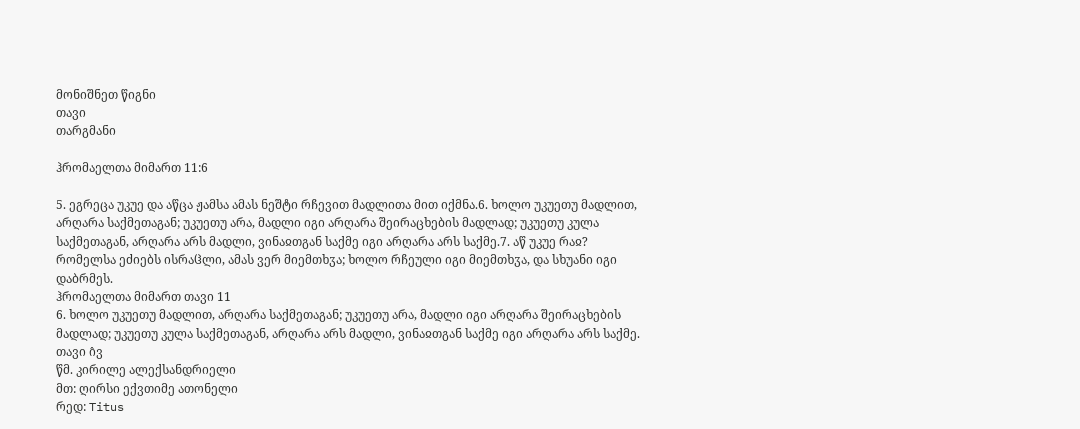მონიშნეთ წიგნი
თავი
თარგმანი

ჰრომაელთა მიმართ 11:6

5. ეგრეცა უკუე და აწცა ჟამსა ამას ნეშტი რჩევით მადლითა მით იქმნა.6. ხოლო უკუეთუ მადლით, არღარა საქმეთაგან; უკუეთუ არა, მადლი იგი არღარა შეირაცხების მადლად; უკუეთუ კულა საქმეთაგან, არღარა არს მადლი, ვინაჲთგან საქმე იგი არღარა არს საქმე.7. აწ უკუე რაჲ? რომელსა ეძიებს ისრაჱლი, ამას ვერ მიემთხჳა; ხოლო რჩეული იგი მიემთხჳა, და სხუანი იგი დაბრმეს.
ჰრომაელთა მიმართ თავი 11
6. ხოლო უკუეთუ მადლით, არღარა საქმეთაგან; უკუეთუ არა, მადლი იგი არღარა შეირაცხების მადლად; უკუეთუ კულა საქმეთაგან, არღარა არს მადლი, ვინაჲთგან საქმე იგი არღარა არს საქმე.
თავი ი̂ვ
წმ. კირილე ალექსანდრიელი
მთ: ღირსი ექვთიმე ათონელი
რედ: Titus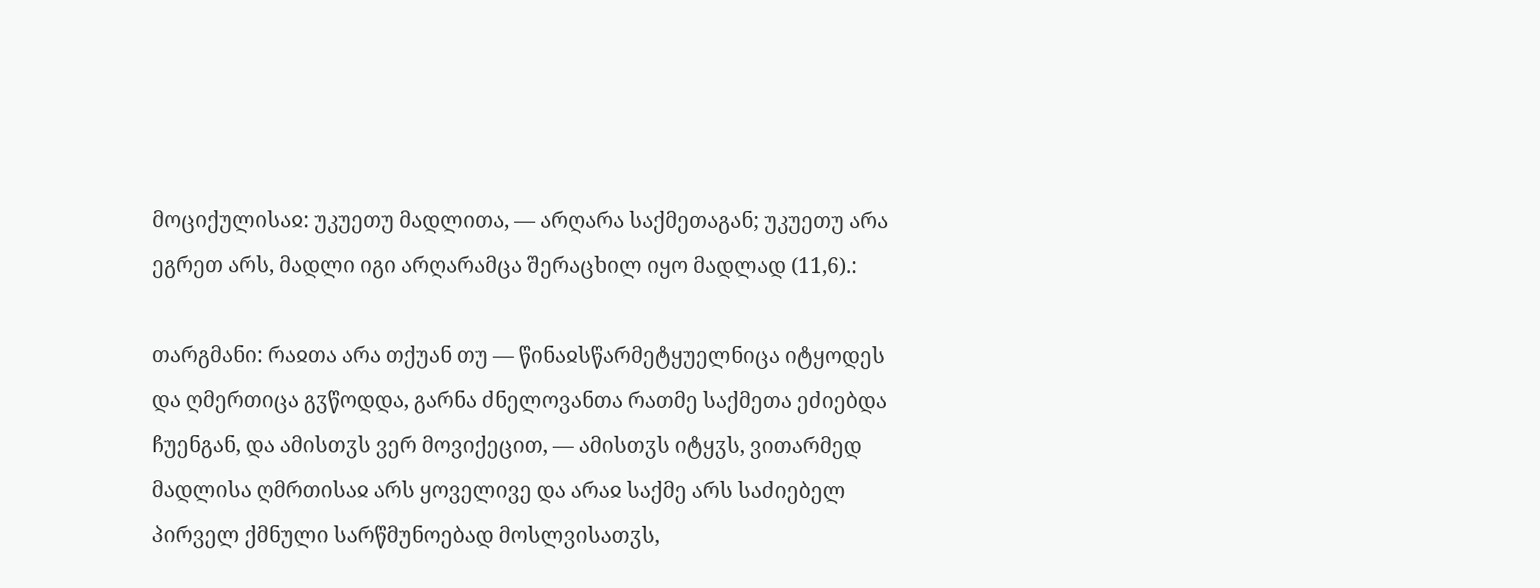მოციქულისაჲ: უკუეთუ მადლითა, — არღარა საქმეთაგან; უკუეთუ არა ეგრეთ არს, მადლი იგი არღარამცა შერაცხილ იყო მადლად (11,6).:

თარგმანი: რაჲთა არა თქუან თუ — წინაჲსწარმეტყუელნიცა იტყოდეს და ღმერთიცა გჳწოდდა, გარნა ძნელოვანთა რათმე საქმეთა ეძიებდა ჩუენგან, და ამისთჳს ვერ მოვიქეცით, — ამისთჳს იტყჳს, ვითარმედ მადლისა ღმრთისაჲ არს ყოველივე და არაჲ საქმე არს საძიებელ პირველ ქმნული სარწმუნოებად მოსლვისათჳს,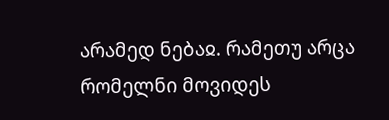არამედ ნებაჲ. რამეთუ არცა რომელნი მოვიდეს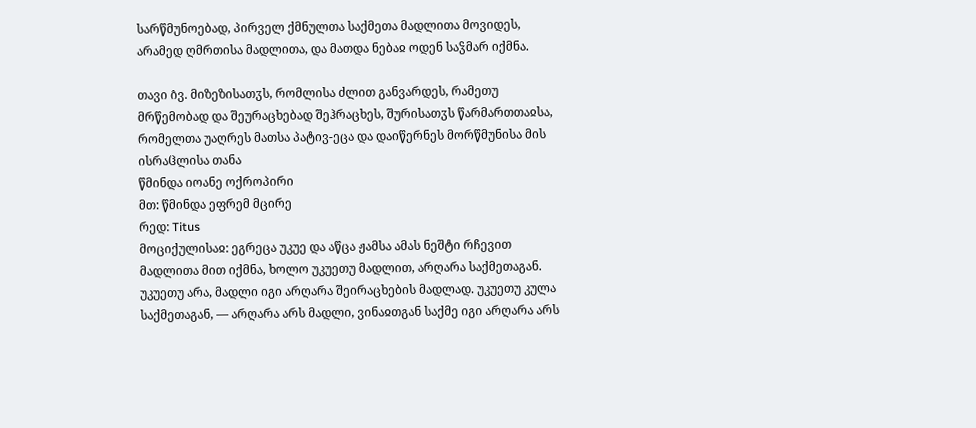სარწმუნოებად, პირველ ქმნულთა საქმეთა მადლითა მოვიდეს, არამედ ღმრთისა მადლითა, და მათდა ნებაჲ ოდენ საჴმარ იქმნა.

თავი ი̂ვ. მიზეზისათჳს, რომლისა ძლით განვარდეს, რამეთუ მრწემობად და შეურაცხებად შეჰრაცხეს, შურისათჳს წარმართთაჲსა, რომელთა უაღრეს მათსა პატივ-ეცა და დაიწერნეს მორწმუნისა მის ისრაჱლისა თანა
წმინდა იოანე ოქროპირი
მთ: წმინდა ეფრემ მცირე
რედ: Titus
მოციქულისაჲ: ეგრეცა უკუე და აწცა ჟამსა ამას ნეშტი რჩევით მადლითა მით იქმნა, ხოლო უკუეთუ მადლით, არღარა საქმეთაგან. უკუეთუ არა, მადლი იგი არღარა შეირაცხების მადლად. უკუეთუ კულა საქმეთაგან, — არღარა არს მადლი, ვინაჲთგან საქმე იგი არღარა არს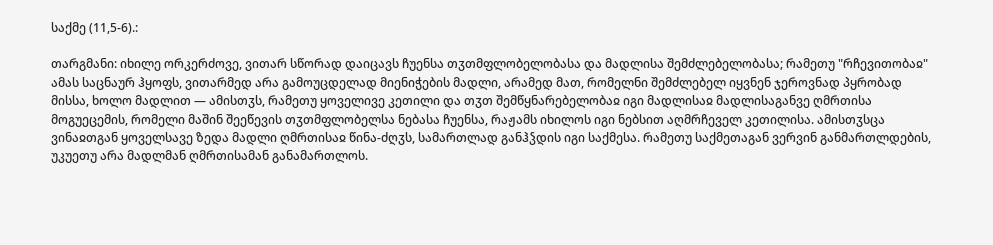საქმე (11,5-6).:

თარგმანი: იხილე ორკერძოვე, ვითარ სწორად დაიცავს ჩუენსა თჳთმფლობელობასა და მადლისა შემძლებელობასა; რამეთუ "რჩევითობაჲ" ამას საცნაურ ჰყოფს, ვითარმედ არა გამოუცდელად მიენიჭების მადლი, არამედ მათ, რომელნი შემძლებელ იყვნენ ჯეროვნად პყრობად მისსა, ხოლო მადლით — ამისთჳს, რამეთუ ყოველივე კეთილი და თჳთ შემწყნარებელობაჲ იგი მადლისაჲ მადლისაგანვე ღმრთისა მოგუეცემის, რომელი მაშინ შეეწევის თჳთმფლობელსა ნებასა ჩუენსა, რაჟამს იხილოს იგი ნებსით აღმრჩეველ კეთილისა. ამისთჳსცა ვინაჲთგან ყოველსავე ზედა მადლი ღმრთისაჲ წინა-ძღჳს, სამართლად განჰჴდის იგი საქმესა. რამეთუ საქმეთაგან ვერვინ განმართლდების, უკუეთუ არა მადლმან ღმრთისამან განამართლოს.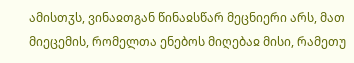ამისთჳს, ვინაჲთგან წინაჲსწარ მეცნიერი არს, მათ მიეცემის, რომელთა ენებოს მიღებაჲ მისი, რამეთუ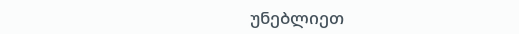უნებლიეთ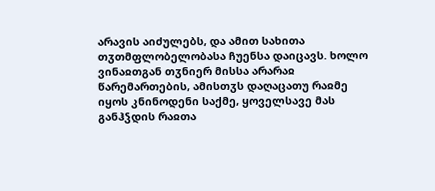არავის აიძულებს, და ამით სახითა თჳთმფლობელობასა ჩუენსა დაიცავს. ხოლო ვინაჲთგან თჳნიერ მისსა არარაჲ წარემართების, ამისთჳს დაღაცათუ რაჲმე იყოს კნინოდენი საქმე, ყოველსავე მას განჰჴდის რაჲთა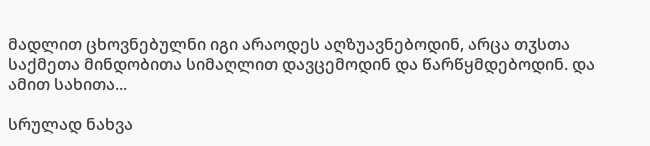მადლით ცხოვნებულნი იგი არაოდეს აღზუავნებოდინ, არცა თჳსთა საქმეთა მინდობითა სიმაღლით დავცემოდინ და წარწყმდებოდინ. და ამით სახითა...

სრულად ნახვა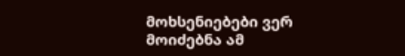მოხსენიებები ვერ მოიძებნა ამ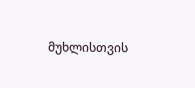მუხლისთვის